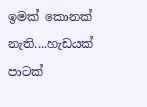ඉමක් කොනක් නැති....හැඩයක් පාටක්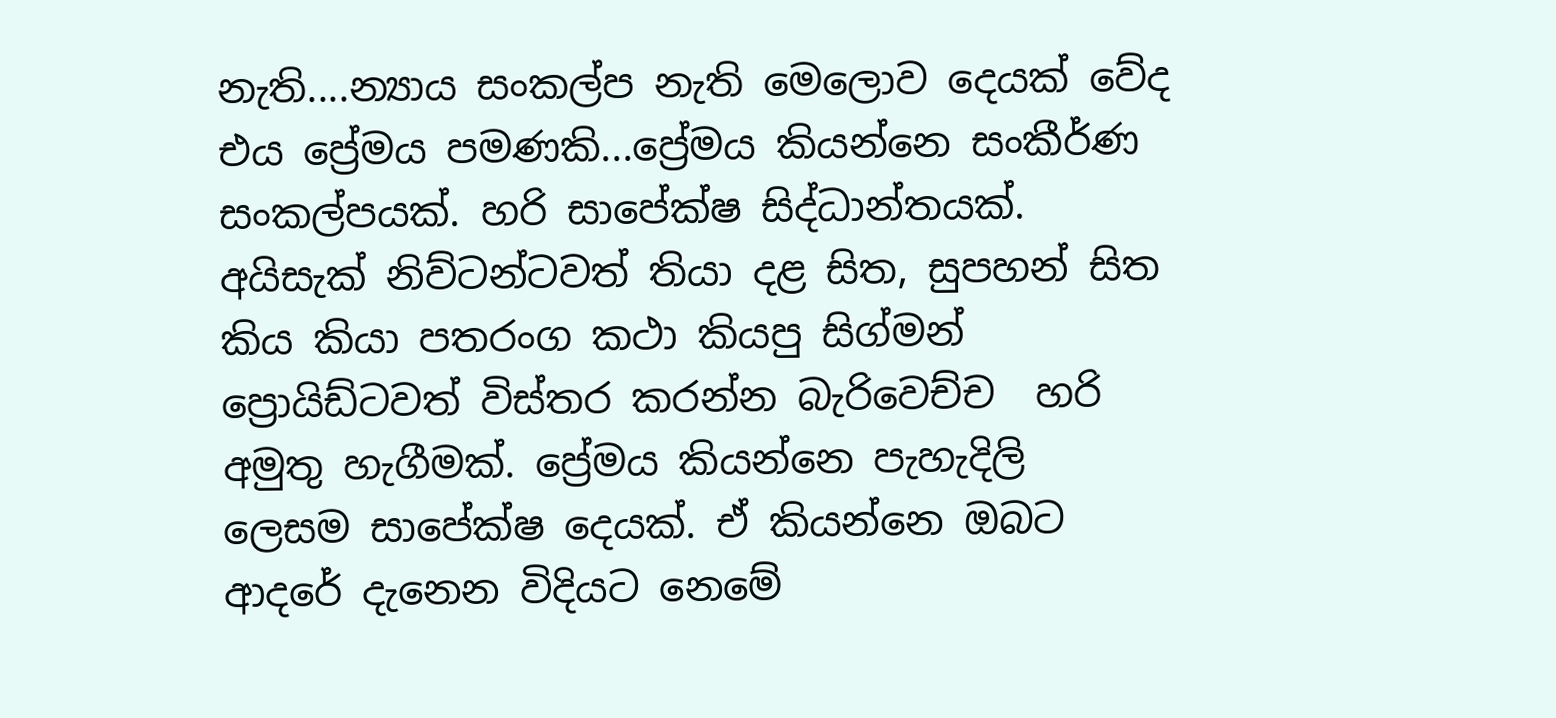නැති....න්‍යාය සංකල්ප නැති මෙලොව දෙයක් වේද එය ප්‍රේමය පමණකි...ප්‍රේමය කියන්නෙ සංකීර්ණ සංකල්පයක්. හරි සාපේක්ෂ සිද්ධාන්තයක්. අයිසැක් නිව්ටන්ටවත් තියා දළ සිත, සුපහන් සිත කිය කියා පතරංග කථා කියපු සිග්මන් ප්‍රොයිඩ්ටවත් විස්තර කරන්න බැරිවෙච්ච  හරි අමුතු හැගීමක්. ප්‍රේමය කියන්නෙ පැහැදිලි  ලෙසම සාපේක්ෂ දෙයක්. ඒ කියන්නෙ ඔබට ආදරේ දැනෙන විදියට නෙමේ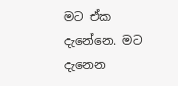මට ඒක දැනේනෙ. මට දැනෙන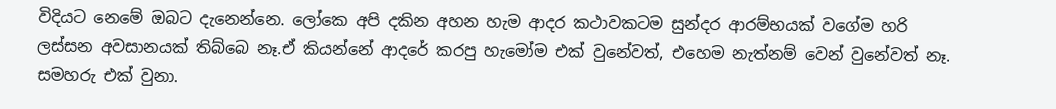විදියට නෙමේ ඔබට දැනෙන්නෙ. ලෝකෙ අපි දකින අහන හැම ආදර කථාවකටම සුන්දර ආරම්භයක් වගේම හරි ලස්සන අවසානයක් තිබ්බෙ නෑ.ඒ කියන්නේ ආදරේ කරපු හැමෝම එක් වුනේවත්, එහෙම නැත්නම් වෙන් වුනේවත් නෑ. සමහරු එක් වුනා.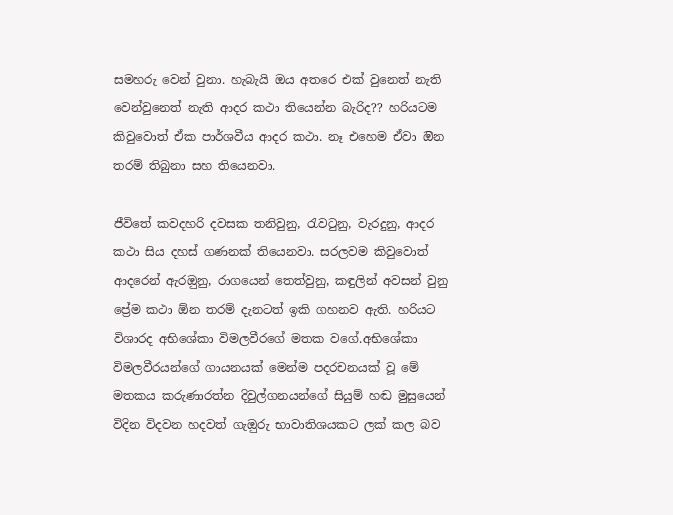සමහරු වෙන් වුනා. හැබැයි ඔය අතරෙ එක් වුනෙත් නැති වෙන්වුනෙත් නැති ආදර කථා තියෙන්න බැරිද?? හරියටම කිවුවොත් ඒක පාර්ශවීය ආදර කථා. නෑ එහෙම ඒවා ඔින තරම් තිබුනා සහ තියෙනවා.

ජීවිතේ කවදහරි දවසක තනිවුනු, රැවටුනු, වැරදුනු, ආදර කථා සිය දහස් ගණනක් තියෙනවා. සරලවම කිවුවොත් ආදරෙන් ඇරඔුනු, රාගයෙන් තෙත්වුනු, කඳුලින් අවසන් වුනු ප්‍රේම කථා ඕන තරම් දැනටත් ඉකි ගහනව ඇති. හරියට විශාරද අභිශේකා විමලවීරගේ මතක වගේ.අභිශේකා විමලවීරයන්ගේ ගායනයක් මෙන්ම පදරචනයක් වූ මේ මතකය කරුණාරත්න දිවුල්ගනයන්ගේ සියුම් හඬ මුසුයෙන්  විදින විදවන හදවත් ගැඔුරු භාවාතිශයකට ලක් කල බව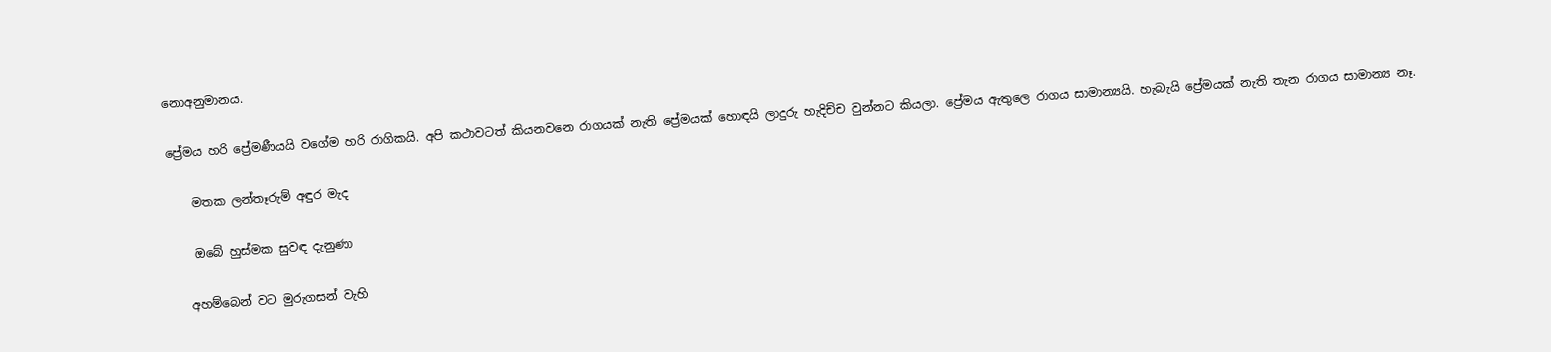නොඅනුමානය.

ප්‍රේමය හරි ප්‍රේමණීයයි වගේම හරි රාගිකයි. අපි කථාවටත් කියනවනෙ රාගයක් නැති ප්‍රේමයක් හොඳයි ලාදුරු හැදිච්ච වුන්නට කියලා. ප්‍රේමය ඇතුලෙ රාගය සාමාන්‍යයි. හැබැයි ප්‍රේමයක් නැති තැන රාගය සාමාන්‍ය නෑ.

    මතක ලන්තෑරුම් අඳුර මැද

    ඔබේ හුස්මක සුවඳ දැනුණා

   අහම්බෙන් වට මුරුගසන් වැහි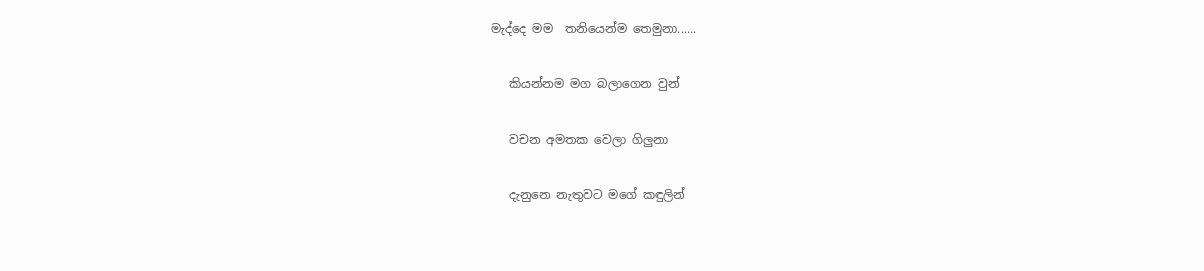මැද්දෙ මම  තනියෙන්ම තෙමුනා......

   කියන්නම මග බලාගෙන වුන්

   වචන අමතක වෙලා ගිලුනා

   දැනුනෙ නැතුවට මගේ කඳුලින්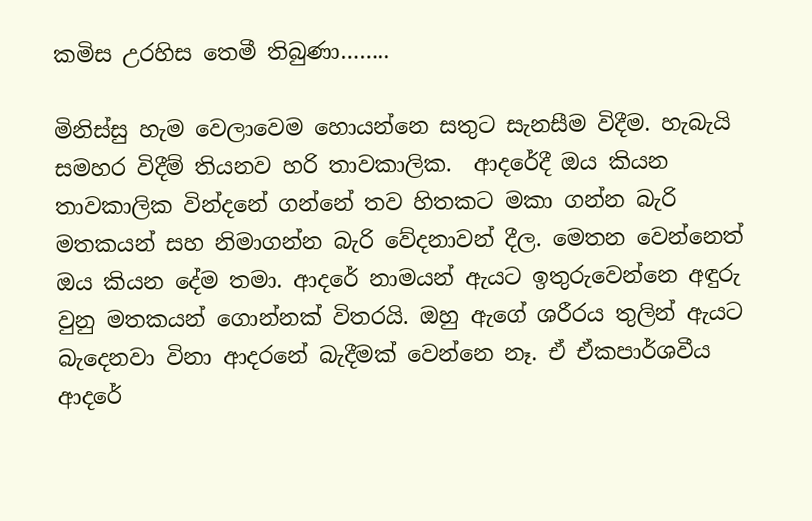කමිස උරහිස තෙමී තිබුණා……..

මිනිස්සු හැම වෙලාවෙම හොයන්නෙ සතුට සැනසීම විදීම. හැබැයි සමහර විදීම් තියනව හරි තාවකාලික.  ආදරේදී ඔය කියන තාවකාලික වින්දනේ ගන්නේ තව හිතකට මකා ගන්න බැරි මතකයන් සහ නිමාගන්න බැරි වේදනාවන් දීල. මෙතන වෙන්නෙත් ඔය කියන දේම තමා. ආදරේ නාමයන් ඇයට ඉතුරුවෙන්නෙ අඳුරු වුනු මතකයන් ගොන්නක් විතරයි. ඔහු ඇගේ ශරීරය තුලින් ඇයට බැදෙනවා විනා ආදරනේ බැදීමක් වෙන්නෙ නෑ. ඒ ඒකපාර්ශවීය  ආදරේ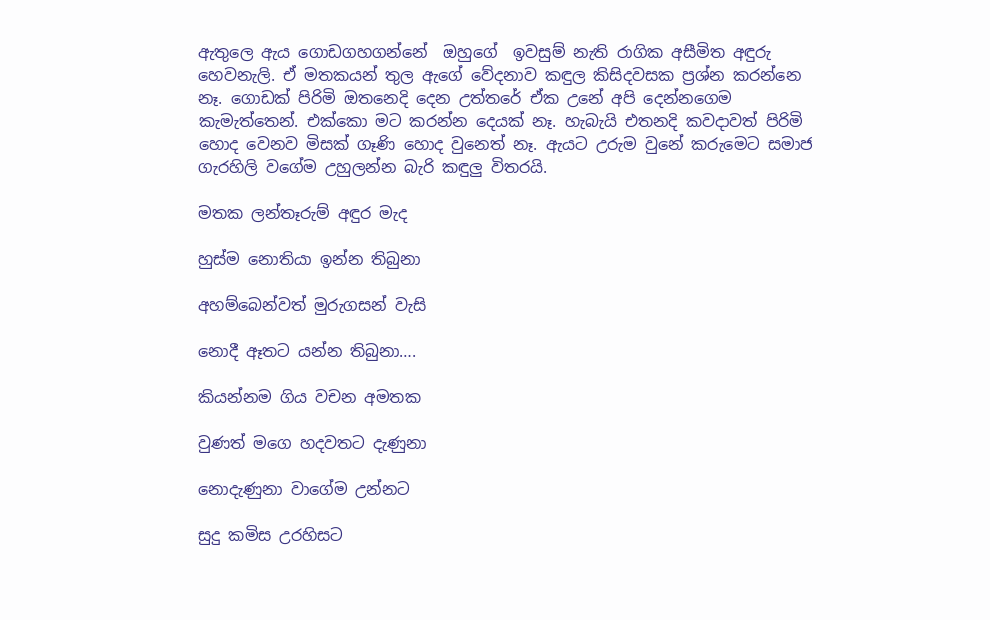ඇතුලෙ ඇය ගොඩගහගන්නේ  ඔහුගේ  ඉවසුම් නැති රාගික අසීමිත අඳුරු හෙවනැලි. ඒ මතකයන් තුල ඇගේ වේදනාව කඳුල කිසිදවසක ප්‍රශ්න කරන්නෙ නෑ. ගොඩක් පිරිමි ඔතනෙදි දෙන උත්තරේ ඒක උනේ අපි දෙන්නගෙම කැමැත්තෙන්. එක්කො මට කරන්න දෙයක් නෑ. හැබැයි එතනදි කවදාවත් පිරිමි හොද වෙනව මිසක් ගෑණි හොද වුනෙත් නෑ. ඇයට උරුම වුනේ කරුමෙට සමාජ ගැරහිලි වගේම උහුලන්න බැරි කඳුලු විතරයි.

මතක ලන්තෑරුම් අඳුර මැද

හුස්ම නොතියා ඉන්න තිබුනා

අහම්බෙන්වත් මුරුගසන් වැසි

නොදී ඈතට යන්න තිබුනා….

කියන්නම ගිය වචන අමතක

වුණත් මගෙ හදවතට දැණුනා

නොදැණුනා වාගේම උන්නට

සුදු කමිස උරහිසට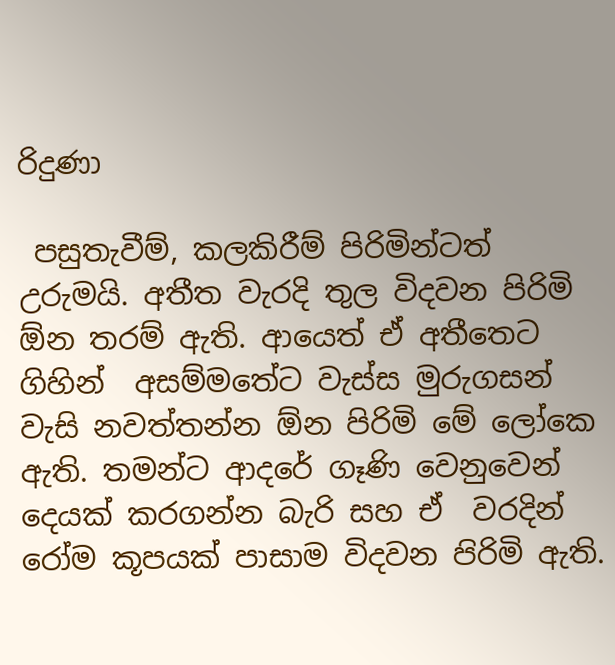රිදුණා

 පසුතැවීම්, කලකිරීම් පිරිමින්ටත් උරුමයි. අතීත වැරදි තුල විදවන පිරිමි ඕන තරම් ඇති. ආයෙත් ඒ අතීතෙට ගිහින්  අසම්මතේට වැස්ස මුරුගසන් වැසි නවත්තන්න ඕන පිරිමි මේ ලෝකෙ ඇති. තමන්ට ආදරේ ගෑණි වෙනුවෙන් දෙයක් කරගන්න බැරි සහ ඒ  වරදින් රෝම කූපයක් පාසාම විදවන ප‍ිරිමි ඇති.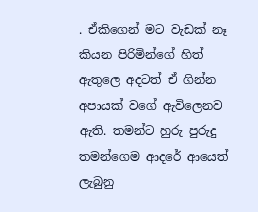. ඒකිගෙන් මට වැඩක් නෑ කියන පිරිමින්ගේ හිත් ඇතුලෙ අදටත් ඒ ගින්න අපායක් වගේ ඇවිලෙනව ඇති. තමන්ට හුරු පුරුදු තමන්ගෙම ආදරේ ආයෙත් ලැබුනු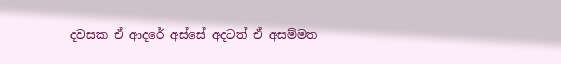දවසක ඒ ආදරේ අස්සේ අදටත් ඒ අසම්මත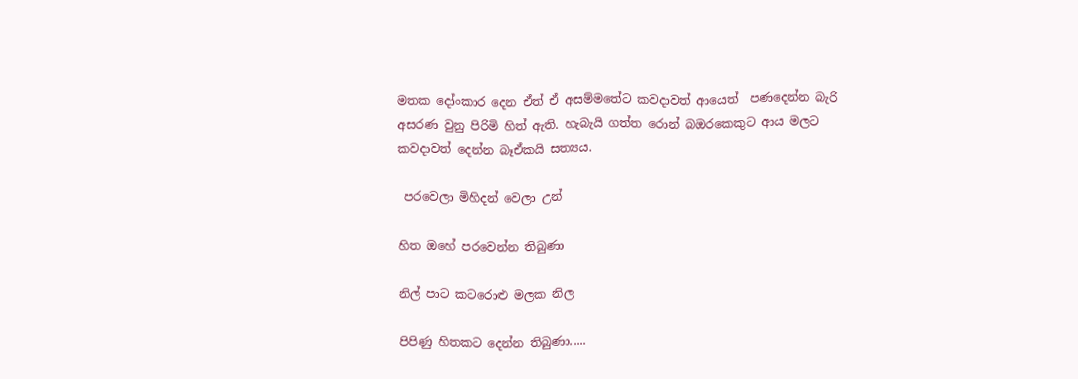මතක දෝංකාර දෙන ඒත් ඒ අසම්මතේට කවදාවත් ආයෙත්  පණදෙන්න බැරි අසරණ වුනු පිරිමි හිත් ඇති. හැබැයි ගත්ත රොන් බඔරකෙකුට ආය මලට කවදාවත් දෙන්න බෑඒකයි සත්‍යය.

 පරවෙලා මිහිදන් වෙලා උන්

හිත ඔහේ පරවෙන්න තිබුණා

නිල් පාට කටරොළු මලක නිල

පිපිණු හිතකට දෙන්න තිබුණා.....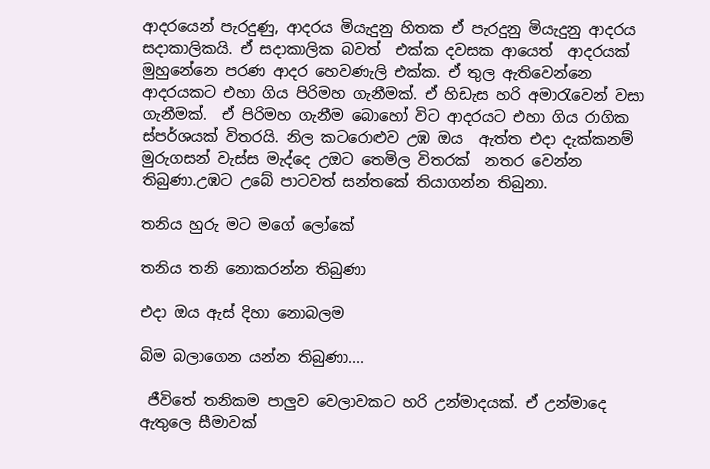ආදරයෙන් පැරදුණු, ආදරය මියැදුනු හිතක ඒ පැරදුනු මියැදුනු ආදරය සදාකාලිකයි. ඒ සදාකාලික බවත්  එක්ක දවසක ආයෙත්  ආදරයක් මුහුනේනෙ පරණ ආදර හෙවණැලි එක්ක. ඒ තුල ඇතිවෙන්නෙ ආදරයකට එහා ගිය පිරිමහ ගැනීමක්. ඒ හිඩැස හරි අමාර‍ැවෙන් වසා ගැනීමක්.  ඒ පිරිමහ ගැනීම බොහෝ විට ආදරයට එහා ගිය රාගික ස්පර්ශයක් විතරයි. නිල කටරොළුව උඹ ඔය  ඇත්ත එදා දැක්කනම් මුරුගසන් වැස්ස මැද්දෙ උඔට තෙමිල විතරක්  නතර වෙන්න තිබුණා.උ‍ඹට උබේ පාටවත් සන්තකේ තියාගන්න තිබුනා.

තනිය හුරු මට මගේ ලෝකේ

තනිය තනි නොකරන්න තිබුණා

එදා ඔය ඇස් දිහා නොබලම

බිම බලාගෙන යන්න තිබුණා....

 ජීවිතේ තනිකම පාලුව වෙලාවකට හරි උන්මාදයක්. ඒ උන්මාදෙ ඇතුලෙ සීමාවක්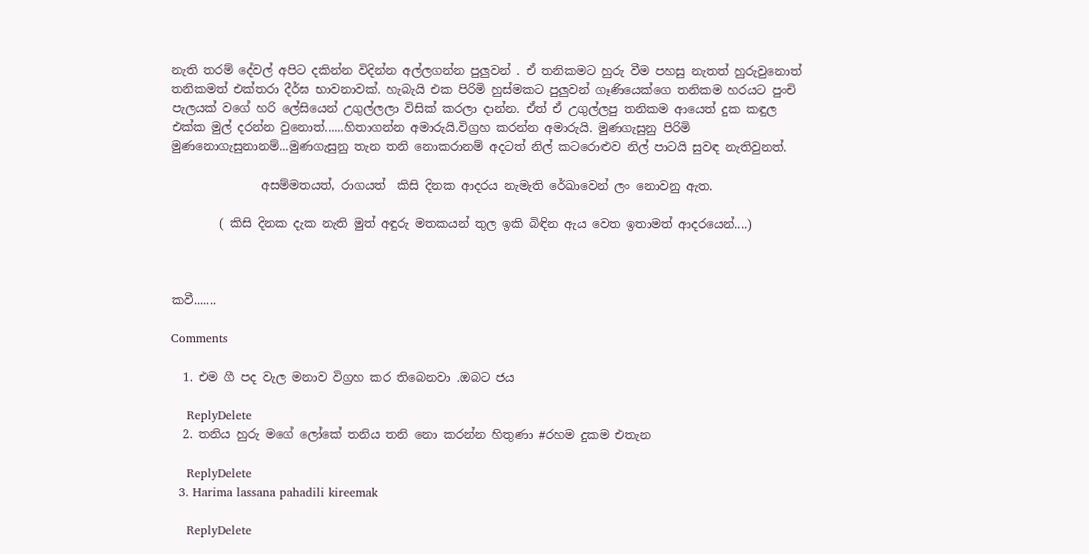නැති තරම් දේවල් අපිට දකින්න විදින්න අල්ලගන්න පුලුවන් . ඒ තනිකමට හුරු වීම පහසු නැතත් හුරුවුනොත් තනිකමත් එක්තරා දීර්ඝ භාවනාවක්. හැබැයි එක පිරිමි හුස්මකට පුලුවන් ගෑණියෙක්ගෙ තනිකම හරයට පුංචි පැලයක් වගේ හරි ලේසියෙන් උගුල්ලලා විසික් කරලා දාන්න. ඒත් ඒ උගුල්ලපු තනිකම ආයෙත් දුක කඳුල එක්ක මුල් දරන්න වුනොත්......හිතාගන්න අමාරුයි.විග්‍රහ කරන්න අමාරුයි. මුණගැසුනු පිරිමි මුණනොගැසුනානම්...මුණගැසුනු තැන තනි නොකරානම් අදටත් නිල් කටරොළුව නිල් පාටයි සුවඳ නැතිවුනත්.

               අසම්මතයත්, රාගයත්  කිසි දිනක ආදරය නැමැති රේඛාවෙන් ලං නොවනු ඇත.

        ( කිසි දිනක දැක නැති මුත් අඳුරු මතකයන් තුල ඉකි බිඳින ඇය වෙත ඉතාමත් ආදරයෙන්....)



කවී.......

Comments

  1. එම ගී පද වැල මනාව විග්‍රහ කර තිබෙනවා .ඔබට ජය

    ReplyDelete
  2. තනිය හුරු මගේ ලෝකේ තනිය තනි නො කරන්න හිතුණා #රහම දුකම එතැන

    ReplyDelete
  3. Harima lassana pahadili kireemak

    ReplyDelete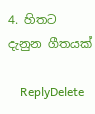4. හිතට දැනුන ගීතයක්

    ReplyDelete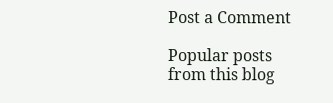Post a Comment

Popular posts from this blog